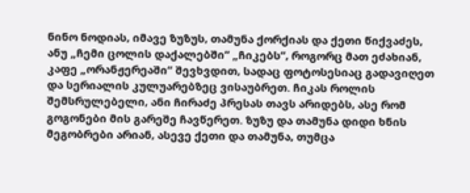ნინო ნოდიას, იმავე ზუზუს, თამუნა ქორქიას და ქეთი წიქვაძეს, ანუ „ჩემი ცოლის დაქალებში“ „ჩიკებს“, როგორც მათ ეძახიან, კაფე „ორანჟერეაში“ შევხვდით, სადაც ფოტოსესიაც გადავიღეთ და სერიალის კულუარებზეც ვისაუბრეთ. ჩიკას როლის შემსრულებელი, ანი ჩირაძე პრესას თავს არიდებს, ასე რომ გოგონები მის გარეშე ჩავწერეთ. ზუზუ და თამუნა დიდი ხნის მეგობრები არიან, ასევე ქეთი და თამუნა, თუმცა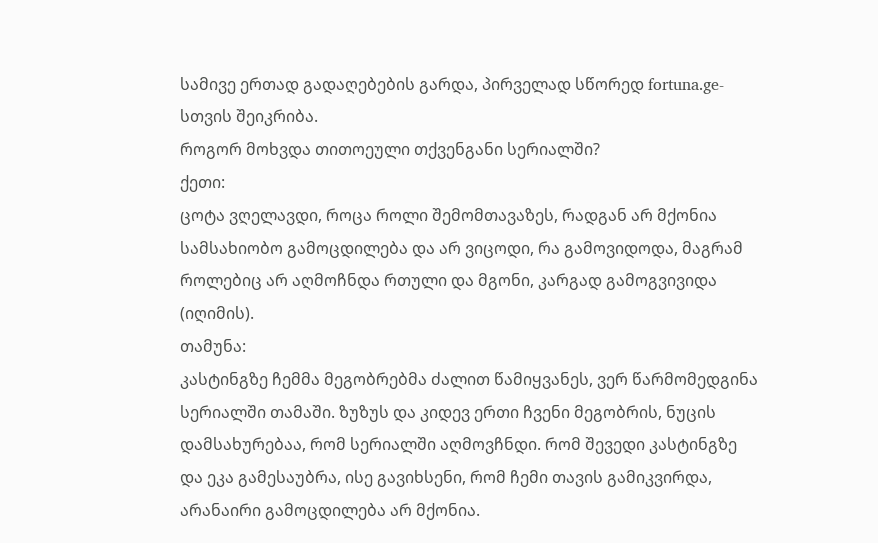სამივე ერთად გადაღებების გარდა, პირველად სწორედ fortuna.ge-სთვის შეიკრიბა.
როგორ მოხვდა თითოეული თქვენგანი სერიალში?
ქეთი:
ცოტა ვღელავდი, როცა როლი შემომთავაზეს, რადგან არ მქონია სამსახიობო გამოცდილება და არ ვიცოდი, რა გამოვიდოდა, მაგრამ როლებიც არ აღმოჩნდა რთული და მგონი, კარგად გამოგვივიდა (იღიმის).
თამუნა:
კასტინგზე ჩემმა მეგობრებმა ძალით წამიყვანეს, ვერ წარმომედგინა სერიალში თამაში. ზუზუს და კიდევ ერთი ჩვენი მეგობრის, ნუცის დამსახურებაა, რომ სერიალში აღმოვჩნდი. რომ შევედი კასტინგზე და ეკა გამესაუბრა, ისე გავიხსენი, რომ ჩემი თავის გამიკვირდა, არანაირი გამოცდილება არ მქონია.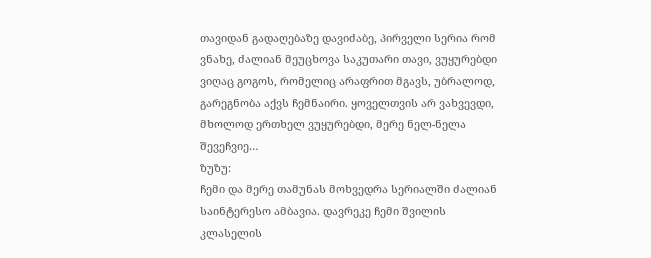თავიდან გადაღებაზე დავიძაბე, პირველი სერია რომ ვნახე, ძალიან მეუცხოვა საკუთარი თავი, ვუყურებდი ვიღაც გოგოს, რომელიც არაფრით მგავს, უბრალოდ, გარეგნობა აქვს ჩემნაირი. ყოველთვის არ ვახვევდი, მხოლოდ ერთხელ ვუყურებდი, მერე ნელ-ნელა შევეჩვიე…
ზუზუ:
ჩემი და მერე თამუნას მოხვედრა სერიალში ძალიან საინტერესო ამბავია. დავრეკე ჩემი შვილის კლასელის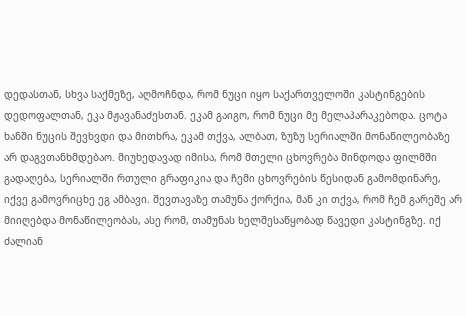დედასთან, სხვა საქმეზე, აღმოჩნდა, რომ ნუცი იყო საქართველოში კასტინგების დედოფალთან, ეკა მჟავანაძესთან. ეკამ გაიგო, რომ ნუცი მე მელაპარაკებოდა. ცოტა ხანში ნუცის შევხვდი და მითხრა, ეკამ თქვა, ალბათ, ზუზუ სერიალში მონაწილეობაზე არ დაგვთანხმდებაო. მიუხედავად იმისა, რომ მთელი ცხოვრება მინდოდა ფილმში გადაღება, სერიალში რთული გრაფიკია და ჩემი ცხოვრების წესიდან გამომდინარე, იქვე გამოვრიცხე ეგ ამბავი. შევთავაზე თამუნა ქორქია, მან კი თქვა, რომ ჩემ გარეშე არ მიიღებდა მონაწილეობას, ასე რომ, თამუნას ხელშესაწყობად წავედი კასტინგზე. იქ ძალიან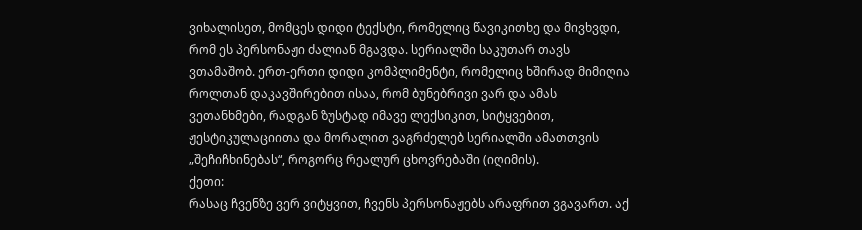ვიხალისეთ, მომცეს დიდი ტექსტი, რომელიც წავიკითხე და მივხვდი, რომ ეს პერსონაჟი ძალიან მგავდა. სერიალში საკუთარ თავს ვთამაშობ. ერთ-ერთი დიდი კომპლიმენტი, რომელიც ხშირად მიმიღია როლთან დაკავშირებით ისაა, რომ ბუნებრივი ვარ და ამას ვეთანხმები, რადგან ზუსტად იმავე ლექსიკით, სიტყვებით, ჟესტიკულაციითა და მორალით ვაგრძელებ სერიალში ამათთვის „შეჩიჩხინებას“, როგორც რეალურ ცხოვრებაში (იღიმის).
ქეთი:
რასაც ჩვენზე ვერ ვიტყვით, ჩვენს პერსონაჟებს არაფრით ვგავართ. აქ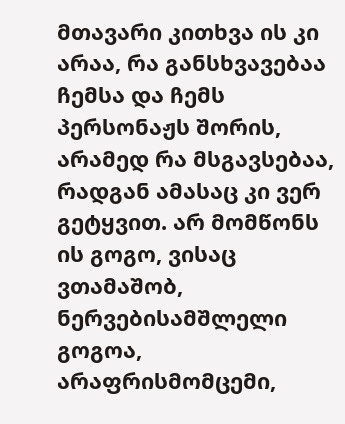მთავარი კითხვა ის კი არაა, რა განსხვავებაა ჩემსა და ჩემს პერსონაჟს შორის, არამედ რა მსგავსებაა, რადგან ამასაც კი ვერ გეტყვით. არ მომწონს ის გოგო, ვისაც ვთამაშობ, ნერვებისამშლელი გოგოა, არაფრისმომცემი,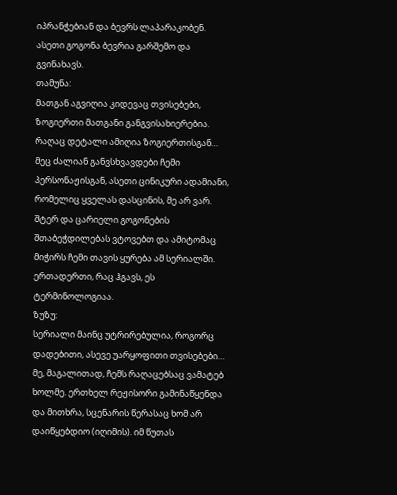იპრანჭებიან და ბევრს ლაპარაკობენ. ასეთი გოგონა ბევრია გარშემო და გვინახავს.
თამუნა:
მათგან აგვიღია კიდევაც თვისებები, ზოგიერთი მათგანი განგვისახიერებია. რაღაც დეტალი ამიღია ზოგიერთისგან… მეც ძალიან განვსხვავდები ჩემი პერსონაჟისგან, ასეთი ცინიკური ადამიანი, რომელიც ყველას დასცინის, მე არ ვარ. შტერ და ცარიელი გოგონების შთაბეჭდილებას ვტოვებთ და ამიტომაც მიჭირს ჩემი თავის ყურება ამ სერიალში. ერთადერთი, რაც ჰგავს, ეს ტერმინოლოგიაა.
ზუზუ:
სერიალი მაინც უტრირებულია, როგორც დადებითი, ასევე უარყოფითი თვისებები… მე, მაგალითად, ჩემს რაღაცებსაც ვამატებ ხოლმე. ერთხელ რეჟისორი გამინაწყენდა და მითხრა, სცენარის წერასაც ხომ არ დაიწყებდიო (იღიმის). იმ წუთას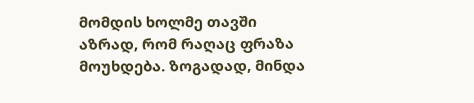მომდის ხოლმე თავში აზრად, რომ რაღაც ფრაზა მოუხდება. ზოგადად, მინდა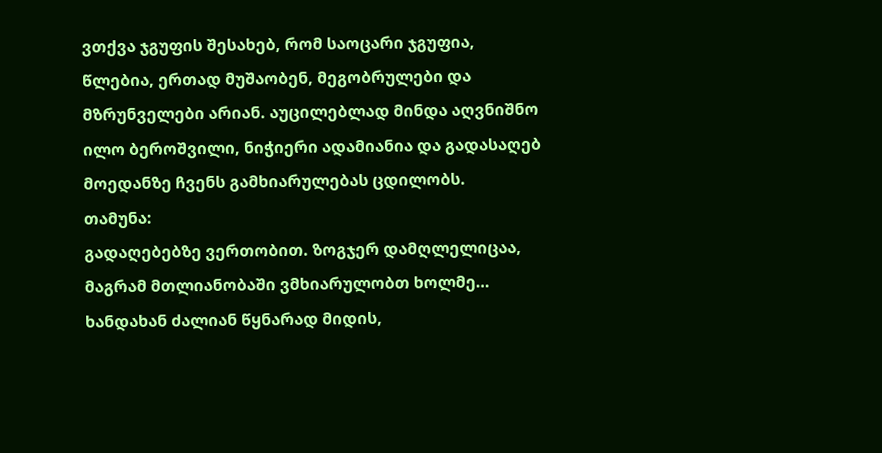ვთქვა ჯგუფის შესახებ, რომ საოცარი ჯგუფია, წლებია, ერთად მუშაობენ, მეგობრულები და მზრუნველები არიან. აუცილებლად მინდა აღვნიშნო ილო ბეროშვილი, ნიჭიერი ადამიანია და გადასაღებ მოედანზე ჩვენს გამხიარულებას ცდილობს.
თამუნა:
გადაღებებზე ვერთობით. ზოგჯერ დამღლელიცაა, მაგრამ მთლიანობაში ვმხიარულობთ ხოლმე… ხანდახან ძალიან წყნარად მიდის,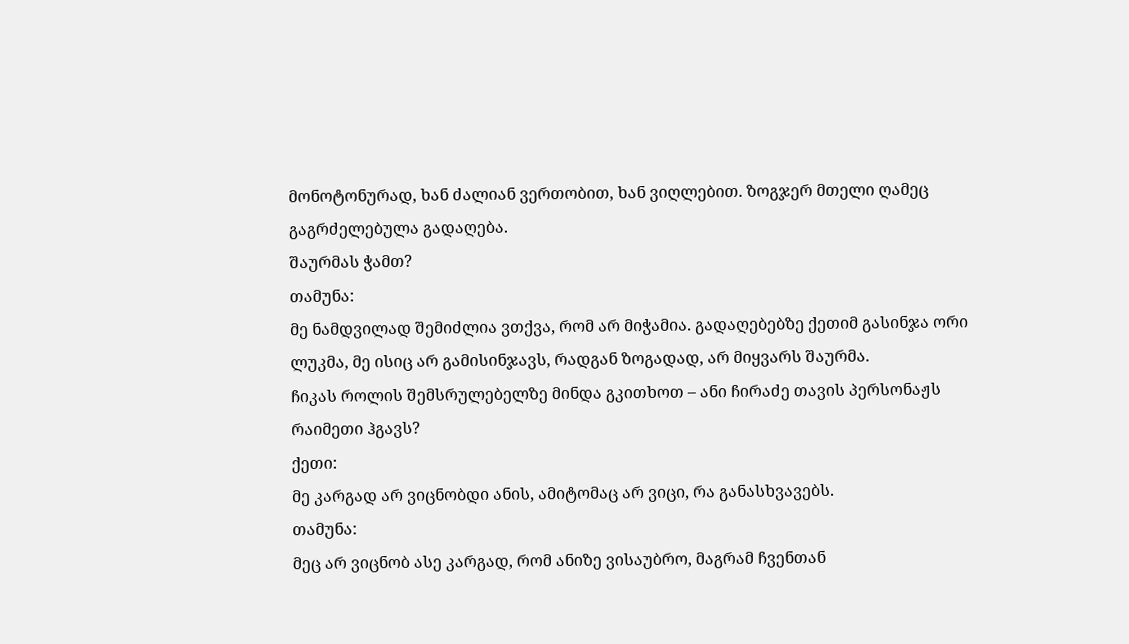მონოტონურად, ხან ძალიან ვერთობით, ხან ვიღლებით. ზოგჯერ მთელი ღამეც გაგრძელებულა გადაღება.
შაურმას ჭამთ?
თამუნა:
მე ნამდვილად შემიძლია ვთქვა, რომ არ მიჭამია. გადაღებებზე ქეთიმ გასინჯა ორი ლუკმა, მე ისიც არ გამისინჯავს, რადგან ზოგადად, არ მიყვარს შაურმა.
ჩიკას როლის შემსრულებელზე მინდა გკითხოთ – ანი ჩირაძე თავის პერსონაჟს რაიმეთი ჰგავს?
ქეთი:
მე კარგად არ ვიცნობდი ანის, ამიტომაც არ ვიცი, რა განასხვავებს.
თამუნა:
მეც არ ვიცნობ ასე კარგად, რომ ანიზე ვისაუბრო, მაგრამ ჩვენთან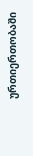ურთიერთობაში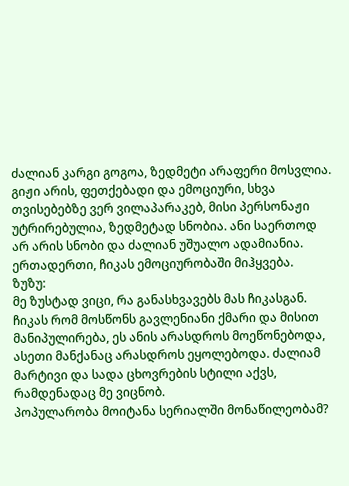ძალიან კარგი გოგოა, ზედმეტი არაფერი მოსვლია. გიჟი არის, ფეთქებადი და ემოციური, სხვა თვისებებზე ვერ ვილაპარაკებ, მისი პერსონაჟი უტრირებულია, ზედმეტად სნობია. ანი საერთოდ არ არის სნობი და ძალიან უშუალო ადამიანია. ერთადერთი, ჩიკას ემოციურობაში მიჰყვება.
ზუზუ:
მე ზუსტად ვიცი, რა განასხვავებს მას ჩიკასგან. ჩიკას რომ მოსწონს გავლენიანი ქმარი და მისით მანიპულირება, ეს ანის არასდროს მოეწონებოდა, ასეთი მანქანაც არასდროს ეყოლებოდა. ძალიამ მარტივი და სადა ცხოვრების სტილი აქვს, რამდენადაც მე ვიცნობ.
პოპულარობა მოიტანა სერიალში მონაწილეობამ?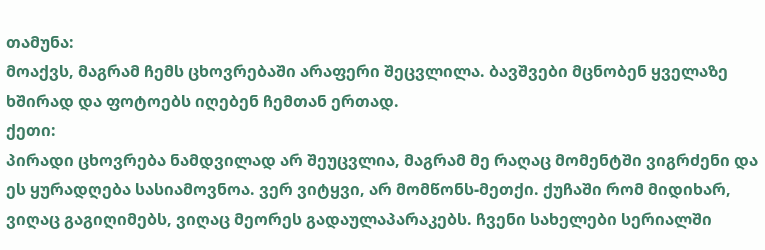თამუნა:
მოაქვს, მაგრამ ჩემს ცხოვრებაში არაფერი შეცვლილა. ბავშვები მცნობენ ყველაზე ხშირად და ფოტოებს იღებენ ჩემთან ერთად.
ქეთი:
პირადი ცხოვრება ნამდვილად არ შეუცვლია, მაგრამ მე რაღაც მომენტში ვიგრძენი და ეს ყურადღება სასიამოვნოა. ვერ ვიტყვი, არ მომწონს-მეთქი. ქუჩაში რომ მიდიხარ, ვიღაც გაგიღიმებს, ვიღაც მეორეს გადაულაპარაკებს. ჩვენი სახელები სერიალში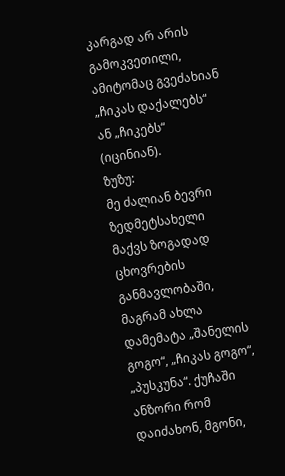კარგად არ არის გამოკვეთილი, ამიტომაც გვეძახიან „ჩიკას დაქალებს“ ან „ჩიკებს“ (იცინიან).
ზუზუ:
მე ძალიან ბევრი ზედმეტსახელი მაქვს ზოგადად ცხოვრების განმავლობაში, მაგრამ ახლა დამემატა „შანელის გოგო“, „ჩიკას გოგო“, „პუსკუნა“. ქუჩაში ანზორი რომ დაიძახონ, მგონი,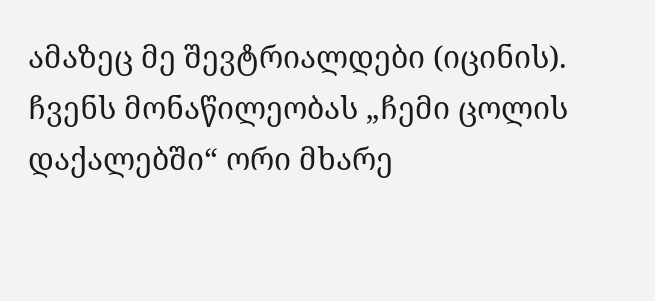ამაზეც მე შევტრიალდები (იცინის). ჩვენს მონაწილეობას „ჩემი ცოლის დაქალებში“ ორი მხარე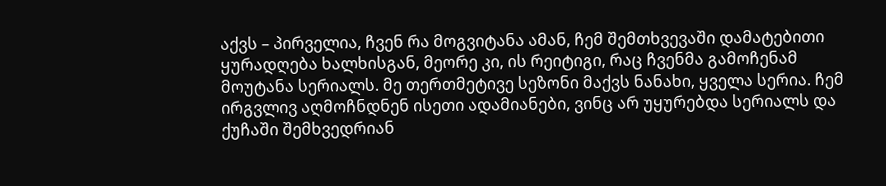აქვს – პირველია, ჩვენ რა მოგვიტანა ამან, ჩემ შემთხვევაში დამატებითი ყურადღება ხალხისგან, მეორე კი, ის რეიტიგი, რაც ჩვენმა გამოჩენამ მოუტანა სერიალს. მე თერთმეტივე სეზონი მაქვს ნანახი, ყველა სერია. ჩემ ირგვლივ აღმოჩნდნენ ისეთი ადამიანები, ვინც არ უყურებდა სერიალს და ქუჩაში შემხვედრიან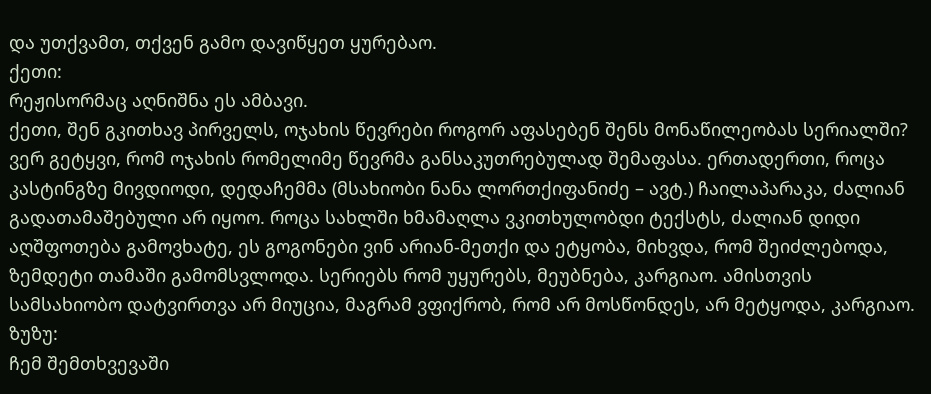და უთქვამთ, თქვენ გამო დავიწყეთ ყურებაო.
ქეთი:
რეჟისორმაც აღნიშნა ეს ამბავი.
ქეთი, შენ გკითხავ პირველს, ოჯახის წევრები როგორ აფასებენ შენს მონაწილეობას სერიალში?
ვერ გეტყვი, რომ ოჯახის რომელიმე წევრმა განსაკუთრებულად შემაფასა. ერთადერთი, როცა კასტინგზე მივდიოდი, დედაჩემმა (მსახიობი ნანა ლორთქიფანიძე – ავტ.) ჩაილაპარაკა, ძალიან გადათამაშებული არ იყოო. როცა სახლში ხმამაღლა ვკითხულობდი ტექსტს, ძალიან დიდი აღშფოთება გამოვხატე, ეს გოგონები ვინ არიან-მეთქი და ეტყობა, მიხვდა, რომ შეიძლებოდა, ზემდეტი თამაში გამომსვლოდა. სერიებს რომ უყურებს, მეუბნება, კარგიაო. ამისთვის სამსახიობო დატვირთვა არ მიუცია, მაგრამ ვფიქრობ, რომ არ მოსწონდეს, არ მეტყოდა, კარგიაო.
ზუზუ:
ჩემ შემთხვევაში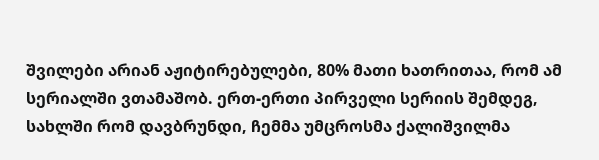შვილები არიან აჟიტირებულები, 80% მათი ხათრითაა, რომ ამ სერიალში ვთამაშობ. ერთ-ერთი პირველი სერიის შემდეგ, სახლში რომ დავბრუნდი, ჩემმა უმცროსმა ქალიშვილმა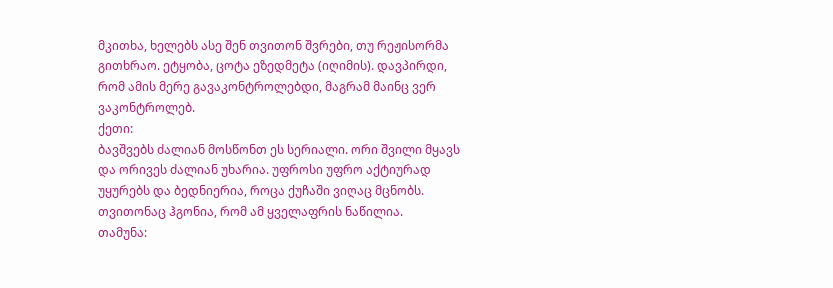მკითხა, ხელებს ასე შენ თვითონ შვრები, თუ რეჟისორმა გითხრაო. ეტყობა, ცოტა ეზედმეტა (იღიმის). დავპირდი, რომ ამის მერე გავაკონტროლებდი, მაგრამ მაინც ვერ ვაკონტროლებ.
ქეთი:
ბავშვებს ძალიან მოსწონთ ეს სერიალი. ორი შვილი მყავს და ორივეს ძალიან უხარია. უფროსი უფრო აქტიურად უყურებს და ბედნიერია, როცა ქუჩაში ვიღაც მცნობს. თვითონაც ჰგონია, რომ ამ ყველაფრის ნაწილია.
თამუნა: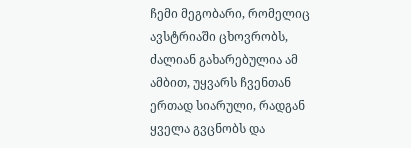ჩემი მეგობარი, რომელიც ავსტრიაში ცხოვრობს, ძალიან გახარებულია ამ ამბით, უყვარს ჩვენთან ერთად სიარული, რადგან ყველა გვცნობს და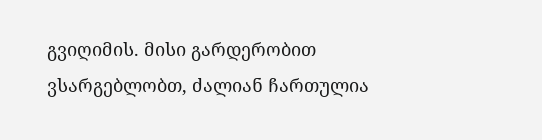გვიღიმის. მისი გარდერობით ვსარგებლობთ, ძალიან ჩართულია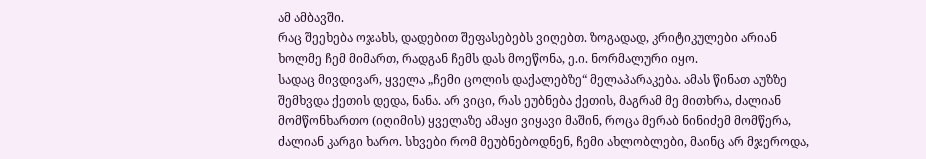ამ ამბავში.
რაც შეეხება ოჯახს, დადებით შეფასებებს ვიღებთ. ზოგადად, კრიტიკულები არიან ხოლმე ჩემ მიმართ, რადგან ჩემს დას მოეწონა, ე.ი. ნორმალური იყო.
სადაც მივდივარ, ყველა „ჩემი ცოლის დაქალებზე“ მელაპარაკება. ამას წინათ აუზზე შემხვდა ქეთის დედა, ნანა. არ ვიცი, რას ეუბნება ქეთის, მაგრამ მე მითხრა, ძალიან მომწონხართო (იღიმის) ყველაზე ამაყი ვიყავი მაშინ, როცა მერაბ ნინიძემ მომწერა, ძალიან კარგი ხარო. სხვები რომ მეუბნებოდნენ, ჩემი ახლობლები, მაინც არ მჯეროდა,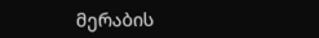მერაბის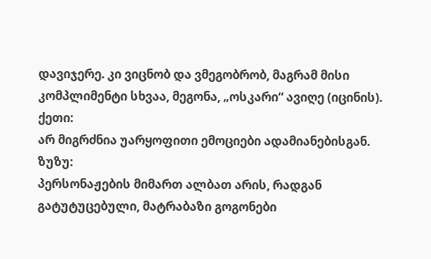დავიჯერე. კი ვიცნობ და ვმეგობრობ, მაგრამ მისი კომპლიმენტი სხვაა, მეგონა, „ოსკარი“ ავიღე (იცინის).
ქეთი:
არ მიგრძნია უარყოფითი ემოციები ადამიანებისგან.
ზუზუ:
პერსონაჟების მიმართ ალბათ არის, რადგან გატუტუცებული, მატრაბაზი გოგონები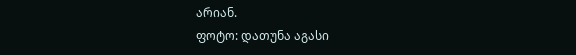არიან.
ფოტო: დათუნა აგასი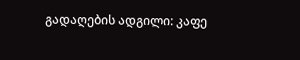გადაღების ადგილი: კაფე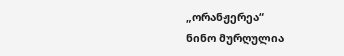„ორანჟერეა“
ნინო მურღულია